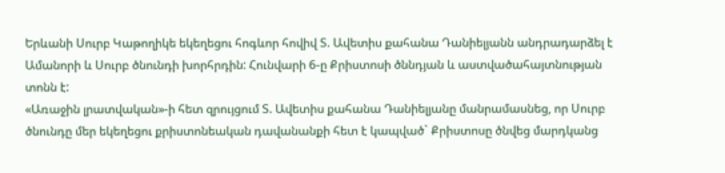Երևանի Սուրբ Կաթողիկե եկեղեցու հոգևոր հովիվ Տ. Ավետիս քահանա Դանիելյանն անդրադարձել է Ամանորի և Սուրբ ծնունդի խորհրդին: Հունվարի 6-ը Քրիստոսի ծննդյան և աստվածահայտնության տոնն է:
«Առաջին լրատվական»-ի հետ զրույցում Տ. Ավետիս քահանա Դանիելյանը մանրամասնեց, որ Սուրբ ծնունդը մեր եկեղեցու քրիստոնեական դավանանքի հետ է կապված` Քրիստոսը ծնվեց մարդկանց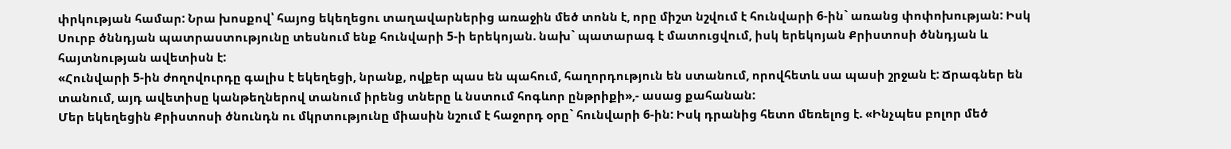փրկության համար: Նրա խոսքով՝ հայոց եկեղեցու տաղավարներից առաջին մեծ տոնն է, որը միշտ նշվում է հունվարի 6-ին` առանց փոփոխության: Իսկ Սուրբ ծննդյան պատրաստությունը տեսնում ենք հունվարի 5-ի երեկոյան. նախ` պատարագ է մատուցվում, իսկ երեկոյան Քրիստոսի ծննդյան և հայտնության ավետիսն է:
«Հունվարի 5-ին ժողովուրդը գալիս է եկեղեցի, նրանք, ովքեր պաս են պահում, հաղորդություն են ստանում, որովհետև սա պասի շրջան է: Ճրագներ են տանում, այդ ավետիսը կանթեղներով տանում իրենց տները և նստում հոգևոր ընթրիքի»,- ասաց քահանան:
Մեր եկեղեցին Քրիստոսի ծնունդն ու մկրտությունը միասին նշում է հաջորդ օրը` հունվարի 6-ին: Իսկ դրանից հետո մեռելոց է. «Ինչպես բոլոր մեծ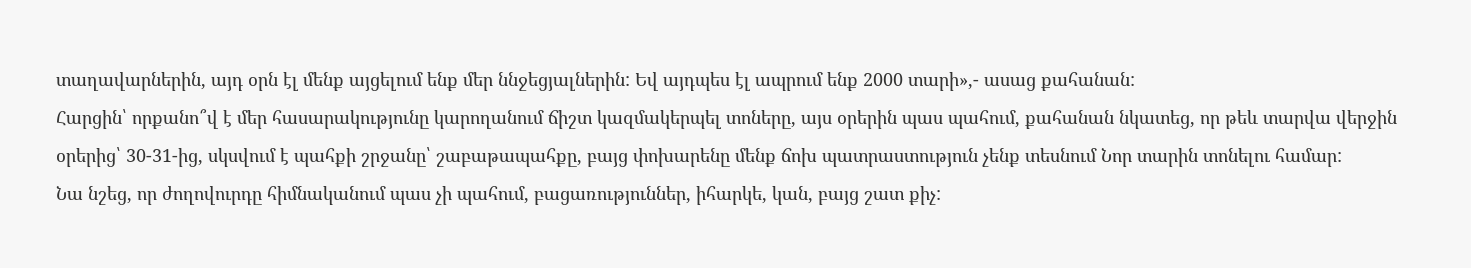տաղավարներին, այդ օրն էլ մենք այցելում ենք մեր ննջեցյալներին: Եվ այդպես էլ ապրում ենք 2000 տարի»,- ասաց քահանան:
Հարցին՝ որքանո՞վ է մեր հասարակությունը կարողանում ճիշտ կազմակերպել տոները, այս օրերին պաս պահում, քահանան նկատեց, որ թեև տարվա վերջին օրերից՝ 30-31-ից, սկսվում է պահքի շրջանը՝ շաբաթապահքը, բայց փոխարենը մենք ճոխ պատրաստություն չենք տեսնում Նոր տարին տոնելու համար:
Նա նշեց, որ ժողովուրդը հիմնականում պաս չի պահում, բացառություններ, իհարկե, կան, բայց շատ քիչ: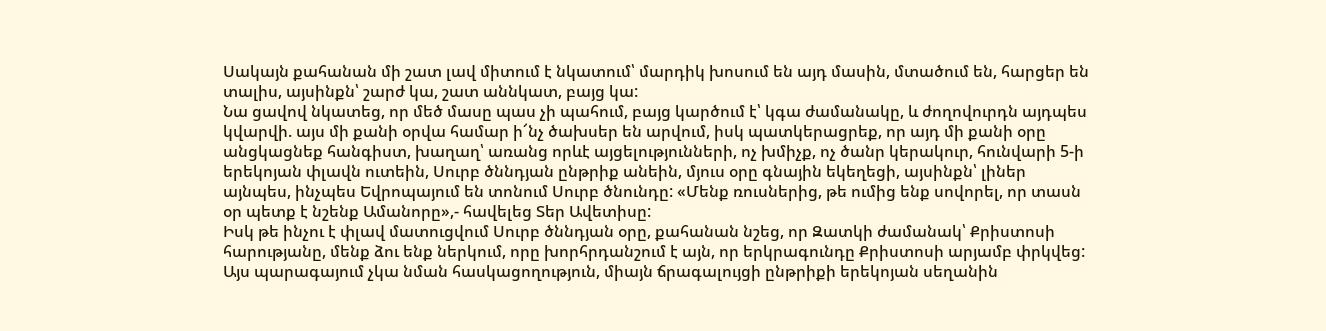Սակայն քահանան մի շատ լավ միտում է նկատում՝ մարդիկ խոսում են այդ մասին, մտածում են, հարցեր են տալիս, այսինքն՝ շարժ կա, շատ աննկատ, բայց կա:
Նա ցավով նկատեց, որ մեծ մասը պաս չի պահում, բայց կարծում է՝ կգա ժամանակը, և ժողովուրդն այդպես կվարվի. այս մի քանի օրվա համար ի՜նչ ծախսեր են արվում, իսկ պատկերացրեք, որ այդ մի քանի օրը անցկացնեք հանգիստ, խաղաղ՝ առանց որևէ այցելությունների, ոչ խմիչք, ոչ ծանր կերակուր, հունվարի 5-ի երեկոյան փլավն ուտեին, Սուրբ ծննդյան ընթրիք անեին, մյուս օրը գնային եկեղեցի, այսինքն՝ լիներ այնպես, ինչպես Եվրոպայում են տոնում Սուրբ ծնունդը: «Մենք ռուսներից, թե ումից ենք սովորել, որ տասն օր պետք է նշենք Ամանորը»,- հավելեց Տեր Ավետիսը:
Իսկ թե ինչու է փլավ մատուցվում Սուրբ ծննդյան օրը, քահանան նշեց, որ Զատկի ժամանակ՝ Քրիստոսի հարությանը, մենք ձու ենք ներկում, որը խորհրդանշում է այն, որ երկրագունդը Քրիստոսի արյամբ փրկվեց: Այս պարագայում չկա նման հասկացողություն, միայն ճրագալույցի ընթրիքի երեկոյան սեղանին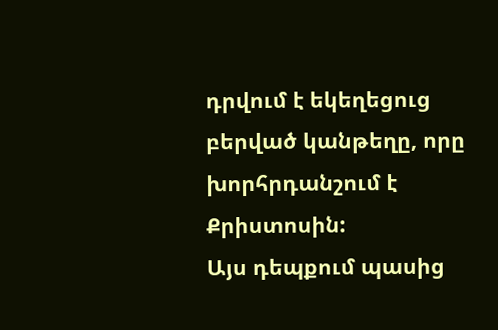դրվում է եկեղեցուց բերված կանթեղը, որը խորհրդանշում է Քրիստոսին:
Այս դեպքում պասից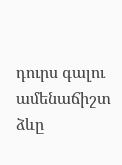դուրս գալու ամենաճիշտ ձևը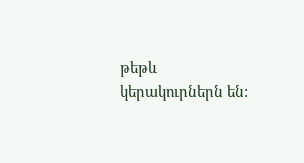թեթև կերակուրներն են: